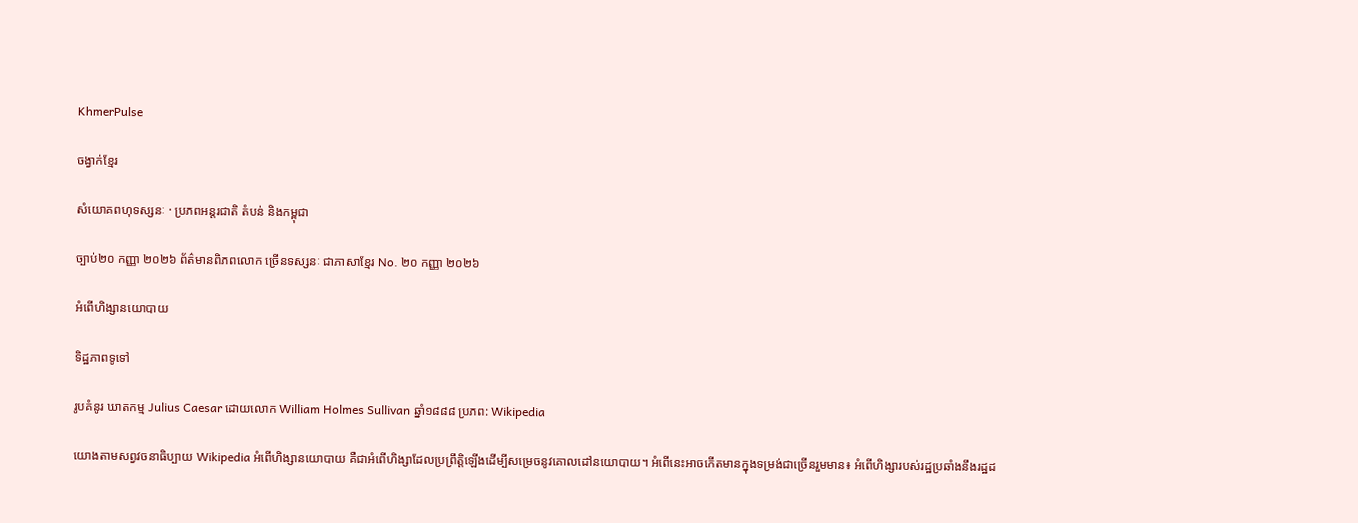KhmerPulse

ចង្វាក់ខ្មែរ

សំយោគពហុទស្សនៈ · ប្រភពអន្តរជាតិ តំបន់ និងកម្ពុជា

ច្បាប់២០ កញ្ញា ២០២៦ ព័ត៌មានពិភពលោក ច្រើនទស្សនៈ ជាភាសាខ្មែរ No. ២០ កញ្ញា ២០២៦

អំពើហិង្សានយោបាយ

ទិដ្ឋភាពទូទៅ

រូបគំនូរ ឃាតកម្ម Julius Caesar ដោយលោក William Holmes Sullivan ឆ្នាំ១៨៨៨ ប្រភព: Wikipedia

យោងតាមសព្វវចនាធិប្បាយ Wikipedia អំពើហិង្សានយោបាយ គឺជាអំពើហិង្សាដែលប្រព្រឹត្តិឡើងដើម្បីសម្រេចនូវគោលដៅនយោបាយ។ អំពើនេះអាចកើតមានក្នុងទម្រង់ជាច្រើនរួមមាន៖ អំពើហិង្សារបស់រដ្ឋប្រឆាំងនឹងរដ្ឋដ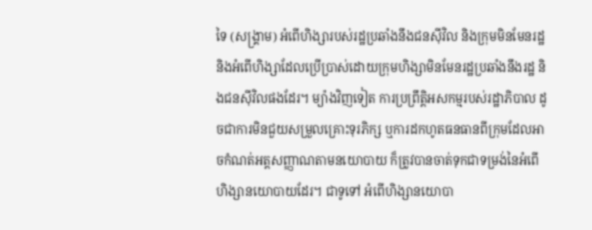ទៃ (សង្គ្រាម) អំពើហិង្សារបស់រដ្ឋប្រឆាំងនឹងជនស៊ីវិល និងក្រុមមិនមែនរដ្ឋ និងអំពើហិង្សាដែលប្រើប្រាស់ដោយក្រុមហិង្សាមិនមែនរដ្ឋប្រឆាំងនឹងរដ្ឋ និងជនស៊ីវិលផងដែរ។ ម្យ៉ាងវិញទៀត ការប្រព្រឹត្តិអសកម្មរបស់រដ្ឋាភិបាល ដូចជាការមិនជួយសម្រួលគ្រោះទុរភិក្ស ឬការដកហូតធនធានពីក្រុមដែលអាចកំណត់អត្តសញ្ញាណតាមនយោបាយ ក៏ត្រូវបានចាត់ទុកជាទម្រង់នៃអំពើហិង្សានយោបាយដែរ។ ជាទូទៅ អំពើហិង្សានយោបា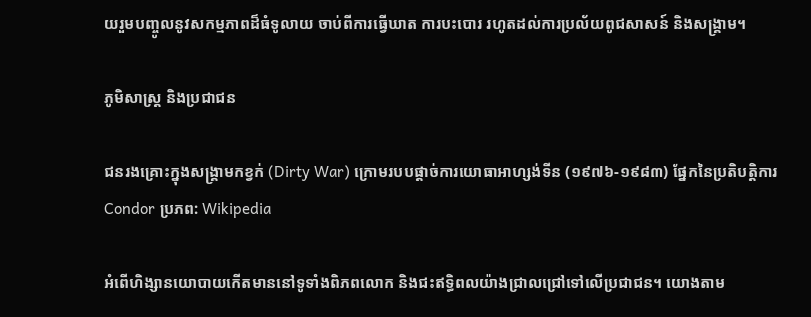យរួមបញ្ចូលនូវសកម្មភាពដ៏ធំទូលាយ ចាប់ពីការធ្វើឃាត ការបះបោរ រហូតដល់ការប្រល័យពូជសាសន៍ និងសង្គ្រាម។

ភូមិសាស្ត្រ និងប្រជាជន

ជនរងគ្រោះក្នុងសង្គ្រាមកខ្វក់ (Dirty War) ក្រោមរបបផ្ដាច់ការយោធាអាហ្សង់ទីន (១៩៧៦-១៩៨៣) ផ្នែកនៃប្រតិបត្តិការ Condor ប្រភព: Wikipedia

អំពើហិង្សានយោបាយកើតមាននៅទូទាំងពិភពលោក និងជះឥទ្ធិពលយ៉ាងជ្រាលជ្រៅទៅលើប្រជាជន។ យោងតាម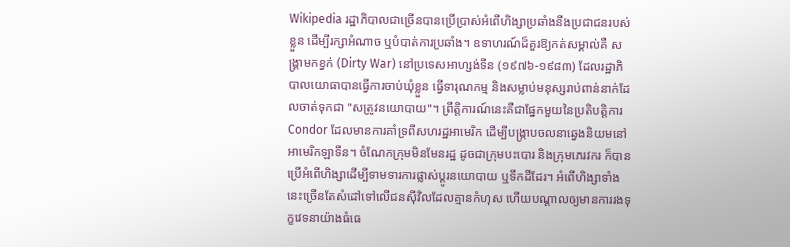Wikipedia រដ្ឋាភិបាលជាច្រើនបានប្រើប្រាស់អំពើហិង្សាប្រឆាំងនឹងប្រជាជនរបស់ខ្លួន ដើម្បីរក្សាអំណាច ឬបំបាត់ការប្រឆាំង។ ឧទាហរណ៍ដ៏គួរឱ្យកត់សម្គាល់គឺ សង្គ្រាមកខ្វក់ (Dirty War) នៅប្រទេសអាហ្សង់ទីន (១៩៧៦-១៩៨៣) ដែលរដ្ឋាភិបាលយោធាបានធ្វើការចាប់ឃុំខ្លួន ធ្វើទារុណកម្ម និងសម្លាប់មនុស្សរាប់ពាន់នាក់ដែលចាត់ទុកជា "សត្រូវនយោបាយ"។ ព្រឹត្តិការណ៍នេះគឺជាផ្នែកមួយនៃប្រតិបត្តិការ Condor ដែលមានការគាំទ្រពីសហរដ្ឋអាមេរិក ដើម្បីបង្ក្រាបចលនាឆ្វេងនិយមនៅអាមេរិកឡាទីន។ ចំណែកក្រុមមិនមែនរដ្ឋ ដូចជាក្រុមបះបោរ និងក្រុមភេរវករ ក៏បានប្រើអំពើហិង្សាដើម្បីទាមទារការផ្លាស់ប្តូរនយោបាយ ឬទឹកដីដែរ។ អំពើហិង្សាទាំងនេះច្រើនតែសំដៅទៅលើជនស៊ីវិលដែលគ្មានកំហុស ហើយបណ្ដាលឲ្យមានការរងទុក្ខវេទនាយ៉ាងធំធេ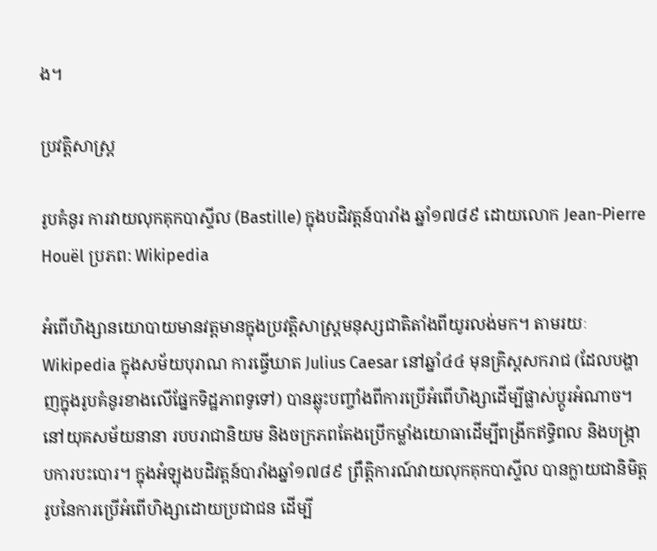ង។

ប្រវត្តិសាស្ត្រ

រូបគំនូរ ការវាយលុកគុកបាស្ទីល (Bastille) ក្នុងបដិវត្តន៍បារាំង ឆ្នាំ១៧៨៩ ដោយលោក Jean-Pierre Houël ប្រភព: Wikipedia

អំពើហិង្សានយោបាយមានវត្តមានក្នុងប្រវត្តិសាស្ត្រមនុស្សជាតិតាំងពីយូរលង់មក។ តាមរយៈ Wikipedia ក្នុងសម័យបុរាណ ការធ្វើឃាត Julius Caesar នៅឆ្នាំ៤៤ មុនគ្រិស្តសករាជ (ដែលបង្ហាញក្នុងរូបគំនូរខាងលើផ្នែកទិដ្ឋភាពទូទៅ) បានឆ្លុះបញ្ចាំងពីការប្រើអំពើហិង្សាដើម្បីផ្លាស់ប្តូរអំណាច។ នៅយុគសម័យនានា របបរាជានិយម និងចក្រភពតែងប្រើកម្លាំងយោធាដើម្បីពង្រីកឥទ្ធិពល និងបង្ក្រាបការបះបោរ។ ក្នុងអំឡុងបដិវត្តន៍បារាំងឆ្នាំ១៧៨៩ ព្រឹត្តិការណ៍វាយលុកគុកបាស្ទីល បានក្លាយជានិមិត្តរូបនៃការប្រើអំពើហិង្សាដោយប្រជាជន ដើម្បី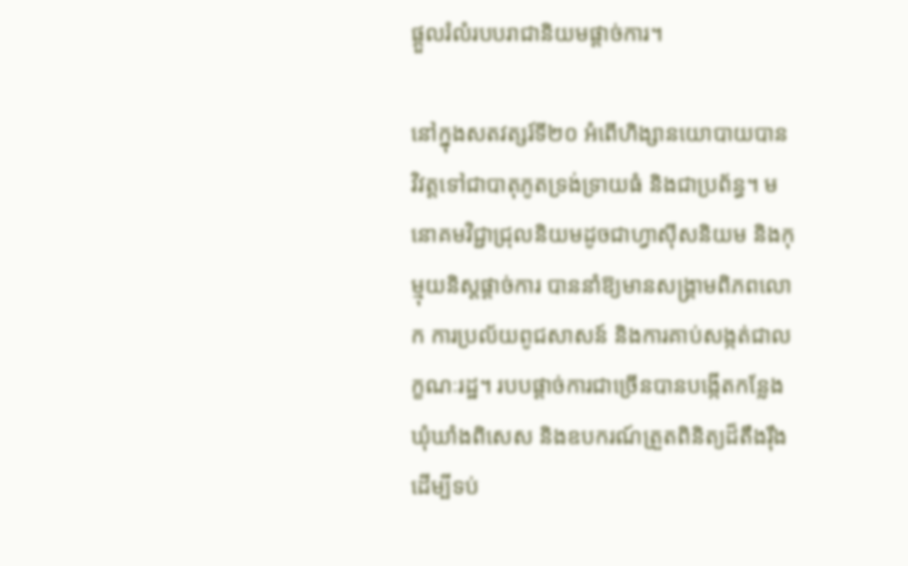ផ្តួលរំលំរបបរាជានិយមផ្តាច់ការ។

នៅក្នុងសតវត្សរ៍ទី២០ អំពើហិង្សានយោបាយបានវិវត្តទៅជាបាតុភូតទ្រង់ទ្រាយធំ និងជាប្រព័ន្ធ។ មនោគមវិជ្ជាជ្រុលនិយមដូចជាហ្វាស៊ីសនិយម និងកុម្មុយនិស្តផ្តាច់ការ បាននាំឱ្យមានសង្គ្រាមពិភពលោក ការប្រល័យពូជសាសន៍ និងការគាប់សង្កត់ជាលក្ខណៈរដ្ឋ។ របបផ្ដាច់ការជាច្រើនបានបង្កើតកន្លែងឃុំឃាំងពិសេស និងឧបករណ៍ត្រួតពិនិត្យដ៏តឹងរ៉ឹង ដើម្បីទប់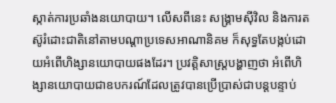ស្កាត់ការប្រឆាំងនយោបាយ។ លើសពីនេះ សង្គ្រាមស៊ីវិល និងការតស៊ូរំដោះជាតិនៅតាមបណ្ដាប្រទេសអាណានិគម ក៏សុទ្ធតែបង្កប់ដោយអំពើហិង្សានយោបាយផងដែរ។ ប្រវត្តិសាស្ត្របង្ហាញថា អំពើហិង្សានយោបាយជាឧបករណ៍ដែលត្រូវបានប្រើប្រាស់ជាបន្តបន្ទាប់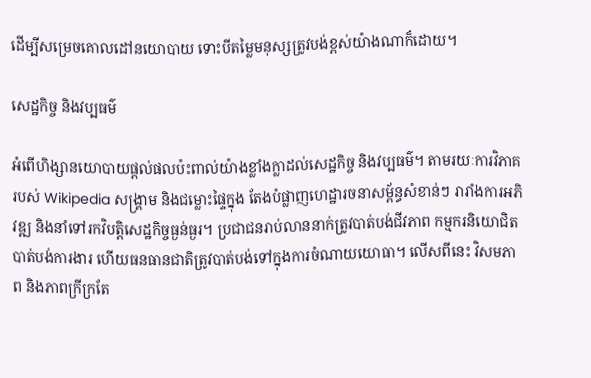ដើម្បីសម្រេចគោលដៅនយោបាយ ទោះបីតម្លៃមនុស្សត្រូវបង់ខ្ពស់យ៉ាងណាក៏ដោយ។

សេដ្ឋកិច្ច និងវប្បធម៌

អំពើហិង្សានយោបាយផ្តល់ផលប៉ះពាល់យ៉ាងខ្លាំងក្លាដល់សេដ្ឋកិច្ច និងវប្បធម៌។ តាមរយៈការវិភាគរបស់ Wikipedia សង្គ្រាម និងជម្លោះផ្ទៃក្នុង តែងបំផ្លាញហេដ្ឋារចនាសម្ព័ន្ធសំខាន់ៗ រារាំងការអភិវឌ្ឍ និងនាំទៅរកវិបត្តិសេដ្ឋកិច្ចធ្ងន់ធ្ងរ។ ប្រជាជនរាប់លាននាក់ត្រូវបាត់បង់ជីវភាព កម្មករនិយោជិតបាត់បង់ការងារ ហើយធនធានជាតិត្រូវបាត់បង់ទៅក្នុងការចំណាយយោធា។ លើសពីនេះ វិសមភាព និងភាពក្រីក្រតែ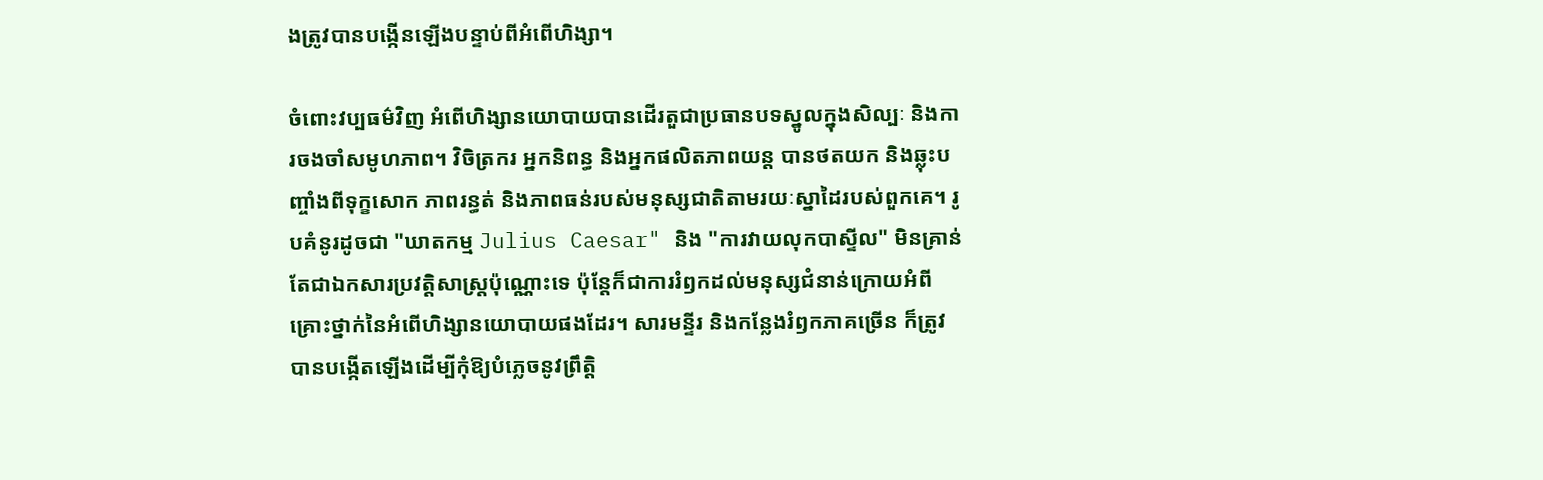ងត្រូវបានបង្កើនឡើងបន្ទាប់ពីអំពើហិង្សា។

ចំពោះវប្បធម៌វិញ អំពើហិង្សានយោបាយបានដើរតួជាប្រធានបទស្នូលក្នុងសិល្បៈ និងការចងចាំសមូហភាព។ វិចិត្រករ អ្នកនិពន្ធ និងអ្នកផលិតភាពយន្ត បានថតយក និងឆ្លុះបញ្ចាំងពីទុក្ខសោក ភាពរន្ធត់ និងភាពធន់របស់មនុស្សជាតិតាមរយៈស្នាដៃរបស់ពួកគេ។ រូបគំនូរដូចជា "ឃាតកម្ម Julius Caesar" និង "ការវាយលុកបាស្ទីល" មិនគ្រាន់តែជាឯកសារប្រវត្តិសាស្ត្រប៉ុណ្ណោះទេ ប៉ុន្តែក៏ជាការរំឭកដល់មនុស្សជំនាន់ក្រោយអំពីគ្រោះថ្នាក់នៃអំពើហិង្សានយោបាយផងដែរ។ សារមន្ទីរ និងកន្លែងរំឭកភាគច្រើន ក៏ត្រូវបានបង្កើតឡើងដើម្បីកុំឱ្យបំភ្លេចនូវព្រឹត្តិ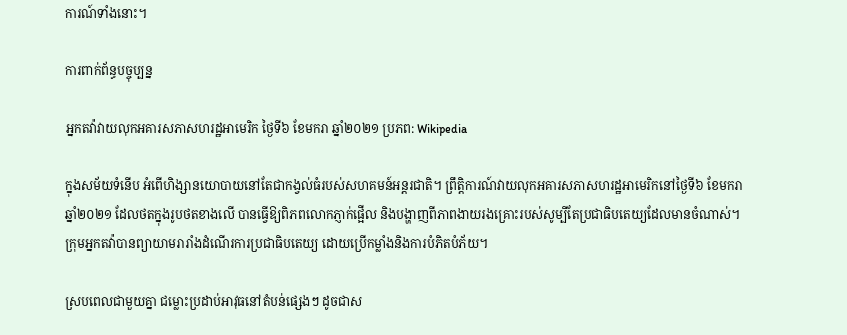ការណ៍ទាំងនោះ។

ការពាក់ព័ន្ធបច្ចុប្បន្ន

អ្នកតវ៉ាវាយលុកអគារសភាសហរដ្ឋអាមេរិក ថ្ងៃទី៦ ខែមករា ឆ្នាំ២០២១ ប្រភព: Wikipedia

ក្នុងសម័យទំនើប អំពើហិង្សានយោបាយនៅតែជាកង្វល់ធំរបស់សហគមន៍អន្តរជាតិ។ ព្រឹត្តិការណ៍វាយលុកអគារសភាសហរដ្ឋអាមេរិកនៅថ្ងៃទី៦ ខែមករា ឆ្នាំ២០២១ ដែលថតក្នុងរូបថតខាងលើ បានធ្វើឱ្យពិភពលោកភ្ញាក់ផ្អើល និងបង្ហាញពីភាពងាយរងគ្រោះរបស់សូម្បីតែប្រជាធិបតេយ្យដែលមានចំណាស់។ ក្រុមអ្នកតវ៉ាបានព្យាយាមរារាំងដំណើរការប្រជាធិបតេយ្យ ដោយប្រើកម្លាំងនិងការបំភិតបំភ័យ។

ស្របពេលជាមួយគ្នា ជម្លោះប្រដាប់អាវុធនៅតំបន់ផ្សេងៗ ដូចជាស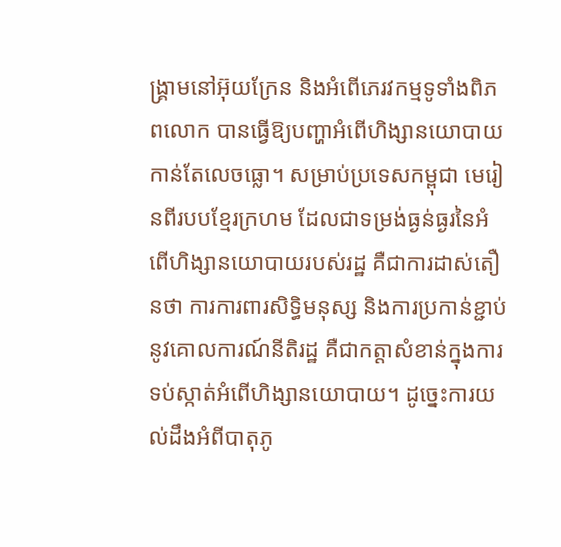ង្គ្រាមនៅអ៊ុយក្រែន និងអំពើភេរវកម្មទូទាំងពិភពលោក បានធ្វើឱ្យបញ្ហាអំពើហិង្សានយោបាយកាន់តែលេចធ្លោ។ សម្រាប់ប្រទេសកម្ពុជា មេរៀនពីរបបខ្មែរក្រហម ដែលជាទម្រង់ធ្ងន់ធ្ងរនៃអំពើហិង្សានយោបាយរបស់រដ្ឋ គឺជាការដាស់តឿនថា ការការពារសិទ្ធិមនុស្ស និងការប្រកាន់ខ្ជាប់នូវគោលការណ៍នីតិរដ្ឋ គឺជាកត្តាសំខាន់ក្នុងការទប់ស្កាត់អំពើហិង្សានយោបាយ។ ដូច្នេះការយល់ដឹងអំពីបាតុភូ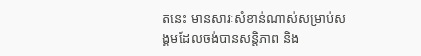តនេះ មានសារៈសំខាន់ណាស់សម្រាប់សង្គមដែលចង់បានសន្តិភាព និង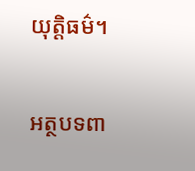យុត្តិធម៌។

អត្ថបទពា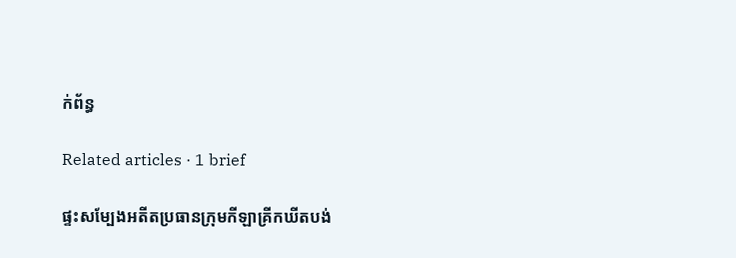ក់ព័ន្ធ

Related articles · 1 brief

ផ្ទះសម្បែងអតីតប្រធានក្រុមកីឡាគ្រីកឃីតបង់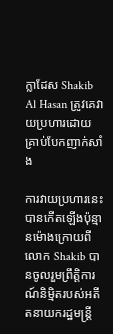ក្លាដែស Shakib Al Hasan ត្រូវគេវាយប្រហារដោយគ្រាប់បែកញាក់សាំង

ការវាយប្រហារនេះបានកើតឡើងប៉ុន្មានម៉ោងក្រោយពីលោក Shakib បានចូលរួមព្រឹត្តិការណ៍និម្មិតរបស់អតីតនាយករដ្ឋមន្ត្រី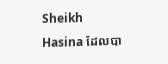Sheikh Hasina ដែលបា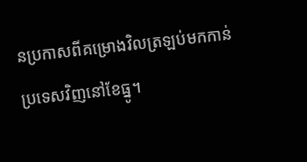នប្រកាសពីគម្រោងវិលត្រឡប់មកកាន់ប្រទេសវិញនៅខែធ្នូ។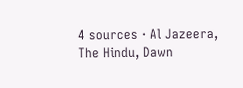4 sources · Al Jazeera, The Hindu, Dawn